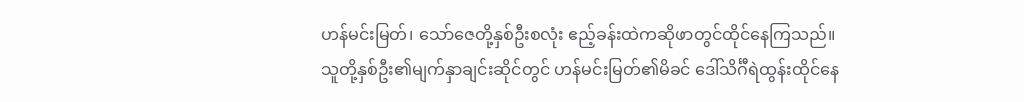ဟန်မင်းမြတ်၊ သော်ဇေတို့နှစ်ဦးစလုံး ဧည့်ခန်းထဲကဆိုဖာတွင်ထိုင်နေကြသည်။ သူတို့နှစ်ဦး၏မျက်နှာချင်းဆိုင်တွင် ဟန်မင်းမြတ်၏မိခင် ဒေါ်သိင်္ဂီရဲထွန်းထိုင်နေ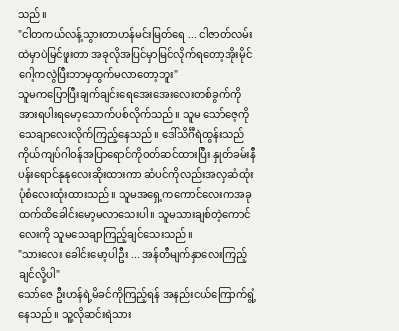သည်။
"ငါတကယ်လန့်သွားတာဟန်မင်းမြတ်ရေ ... ငါဇာတ်လမ်းထဲမှာပဲမြင်ဖူးတာ အခုလိုအပြင်မှာမြင်လိုက်ရတော့အိုးမိုင်ဂေါ့ကလွဲပြီးဘာမှထွက်မလာတော့ဘူး"
သူမကပြောပြီးချက်ချင်းရေအေးအေးလေးတစ်ခွက်ကိုအားရပါးရမော့သောက်ပစ်လိုက်သည်။ သူမ သော်ဇေ့ကိုသေချာလေးလိုက်ကြည့်နေသည်။ ဒေါ်သိင်္ဂီရဲထွန်းသည် ကိုယ်ကျပ်ဂါဝန်အပြာရောင်ကိုဝတ်ဆင်ထားပြီး နှုတ်ခမ်းနီပန်းရောင်နုနုလေးဆိုးထားကာ ဆံပင်ကိုလည်းအလှဆံထုံးပုံစံလေးထုံးထားသည်။ သူမအရှေ့ကကောင်လေးကအခုထက်ထိခေါင်းမော့မလာသေးပါ။ သူမသားချစ်တဲ့ကောင်လေးကို သူမသေချာကြည့်ချင်သေးသည်။
"သားလေး ခေါင်းမော့ပါဦး ... အန်တီမျက်နှာလေးကြည့်ချင်လို့ပါ"
သော်ဇေ ဦးဟန်ရဲ့မိခင်ကိုကြည့်ရန် အနည်းငယ်ကြောက်ရွံ့နေသည်။ သူ့လိုဆင်းရဲသား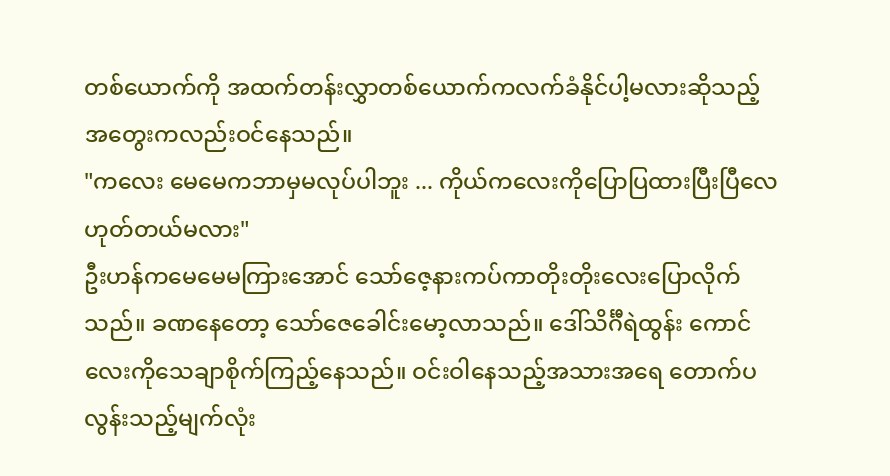တစ်ယောက်ကို အထက်တန်းလွှာတစ်ယောက်ကလက်ခံနိုင်ပါ့မလားဆိုသည့်အတွေးကလည်းဝင်နေသည်။
"ကလေး မေမေကဘာမှမလုပ်ပါဘူး ... ကိုယ်ကလေးကိုပြောပြထားပြီးပြီလေ ဟုတ်တယ်မလား"
ဦးဟန်ကမေမေမကြားအောင် သော်ဇေ့နားကပ်ကာတိုးတိုးလေးပြောလိုက်သည်။ ခဏနေတော့ သော်ဇေခေါင်းမော့လာသည်။ ဒေါ်သိင်္ဂီရဲထွန်း ကောင်လေးကိုသေချာစိုက်ကြည့်နေသည်။ ဝင်းဝါနေသည့်အသားအရေ တောက်ပလွန်းသည့်မျက်လုံး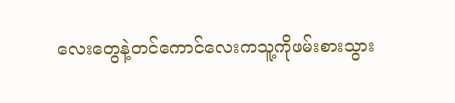လေးတွေနဲ့တင်ကောင်လေးကသူ့ကိုဖမ်းစားသွား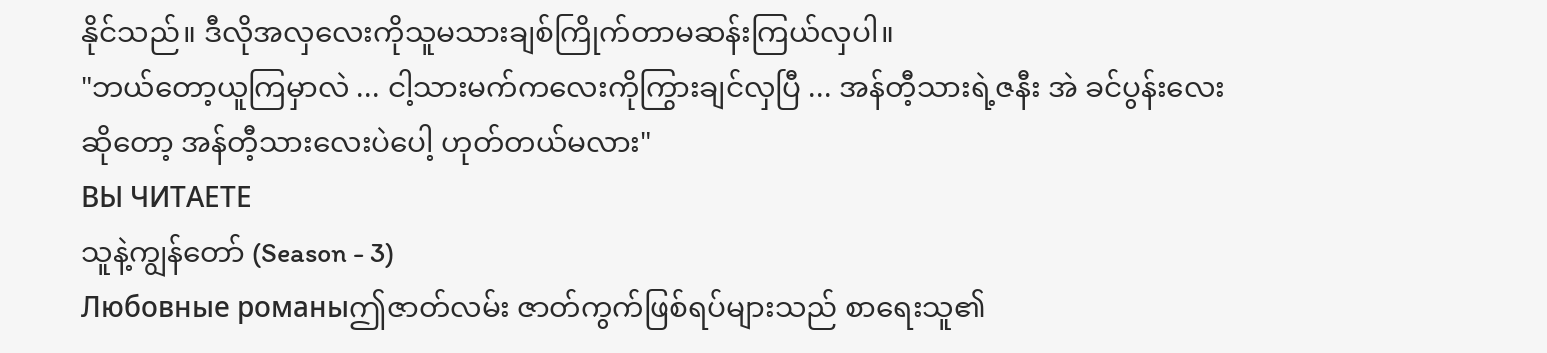နိုင်သည်။ ဒီလိုအလှလေးကိုသူမသားချစ်ကြိုက်တာမဆန်းကြယ်လှပါ။
"ဘယ်တော့ယူကြမှာလဲ ... ငါ့သားမက်ကလေးကိုကြွားချင်လှပြီ ... အန်တီ့သားရဲ့ဇနီး အဲ ခင်ပွန်းလေးဆိုတော့ အန်တီ့သားလေးပဲပေါ့ ဟုတ်တယ်မလား"
ВЫ ЧИТАЕТЕ
သူနဲ့ကျွန်တော် (Season - 3)
Любовные романыဤဇာတ်လမ်း ဇာတ်ကွက်ဖြစ်ရပ်များသည် စာရေးသူ၏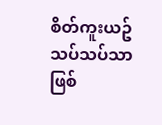စိတ်ကူးယဥ်သပ်သပ်သာဖြစ်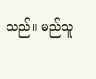သည်။ မည်သူ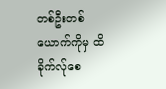တစ်ဦးတစ်ယောက်ကိုမှ ထိခိုက်လ်ုစေ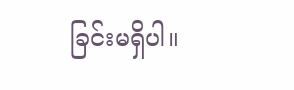ခြင်းမရှိပါ။